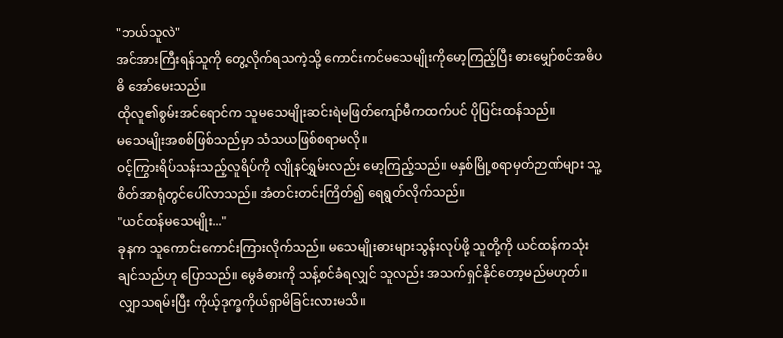"ဘယ်သူလဲ"
အင်အားကြီးရန်သူကို တွေ့လိုက်ရသကဲ့သို့ ကောင်းကင်မသေမျိုးကိုမော့ကြည့်ပြီး ဓားမျှော်စင်အဓိပဓိ အော်မေးသည်။
ထိုလူ၏စွမ်းအင်ရောင်က သူမသေမျိုးဆင်းရဲမဖြတ်ကျော်မီကထက်ပင် ပိုပြင်းထန်သည်။
မသေမျိုးအစစ်ဖြစ်သည်မှာ သံသယဖြစ်စရာမလို။
ဝင့်ကြွားရိပ်သန်းသည့်လူရိပ်ကို လျိုနင်ရွှမ်းလည်း မော့ကြည့်သည်။ မနှစ်မြို့စရာမှတ်ဉာဏ်များ သူ့စိတ်အာရုံတွင်ပေါ်လာသည်။ အံတင်းတင်းကြိတ်၍ ရေရွတ်လိုက်သည်။
"ယင်ထန်မသေမျိုး..."
ခုနက သူကောင်းကောင်းကြားလိုက်သည်။ မသေမျိုးဓားများသွန်းလုပ်ဖို့ သူတို့ကို ယင်ထန်ကသုံးချင်သည်ဟု ပြောသည်။ မွေခံဓားကို သန့်စင်ခံရလျှင် သူလည်း အသက်ရှင်နိုင်တော့မည်မဟုတ်။
လျှာသရမ်းပြီး ကိုယ့်ဒုက္ခကိုယ်ရှာမိခြင်းလားမသိ။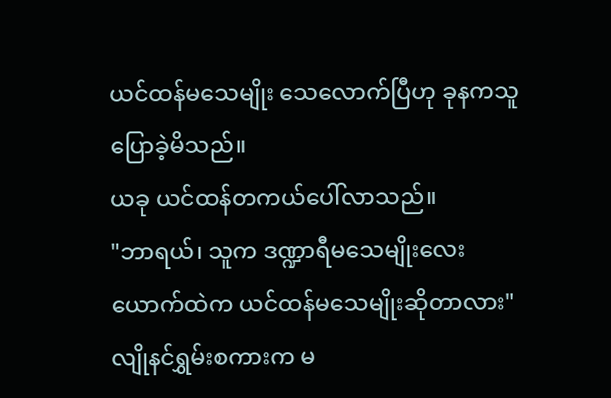ယင်ထန်မသေမျိုး သေလောက်ပြီဟု ခုနကသူပြောခဲ့မိသည်။
ယခု ယင်ထန်တကယ်ပေါ်လာသည်။
"ဘာရယ်၊ သူက ဒဏ္ဍာရီမသေမျိုးလေးယောက်ထဲက ယင်ထန်မသေမျိုးဆိုတာလား"
လျိုနင်ရွှမ်းစကားက မ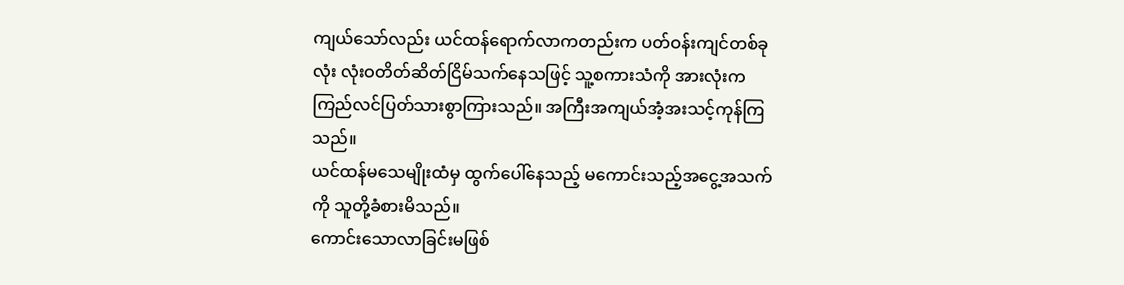ကျယ်သော်လည်း ယင်ထန်ရောက်လာကတည်းက ပတ်ဝန်းကျင်တစ်ခုလုံး လုံးဝတိတ်ဆိတ်ငြိမ်သက်နေသဖြင့် သူ့စကားသံကို အားလုံးက ကြည်လင်ပြတ်သားစွာကြားသည်။ အကြီးအကျယ်အံ့အးသင့်ကုန်ကြသည်။
ယင်ထန်မသေမျိုးထံမှ ထွက်ပေါ်နေသည့် မကောင်းသည့်အငွေ့အသက်ကို သူတို့ခံစားမိသည်။
ကောင်းသောလာခြင်းမဖြစ်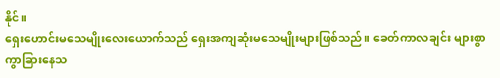နိုင်။
ရှေးဟောင်းမသေမျိုးလေးယောက်သည် ရှေးအကျဆုံးမသေမျိုးများဖြစ်သည်။ ခေတ်ကာလချင်း များစွာကွာခြားနေသ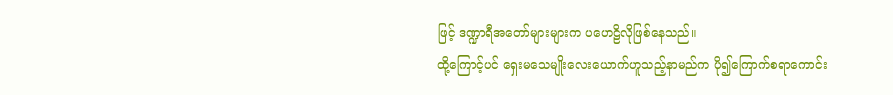ဖြင့် ဒဏ္ဍာရီအတော်များများက ပဟေဠိလိုဖြစ်နေသည်။
ထို့ကြောင့်ပင် ရှေးမသေမျိုးလေးယောက်ဟူသည့်နာမည်က ပို၍ကြောက်စရာကောင်း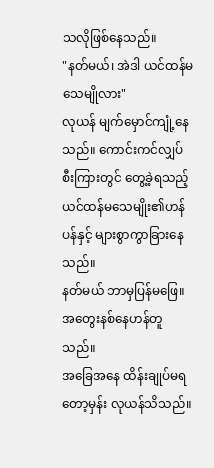သလိုဖြစ်နေသည်။
"နတ်မယ်၊ အဲဒါ ယင်ထန်မသေမျိုလား"
လုယန် မျက်မှောင်ကျုံ့နေသည်။ ကောင်းကင်လျှပ်စီးကြားတွင် တွေ့ခဲ့ရသည့် ယင်ထန်မသေမျိုး၏ဟန်ပန်နှင့် များစွာကွာခြားနေသည်။
နတ်မယ် ဘာမှပြန်မဖြေ။ အတွေးနစ်နေဟန်တူသည်။
အခြေအနေ ထိန်းချုပ်မရတော့မှန်း လုယန်သိသည်။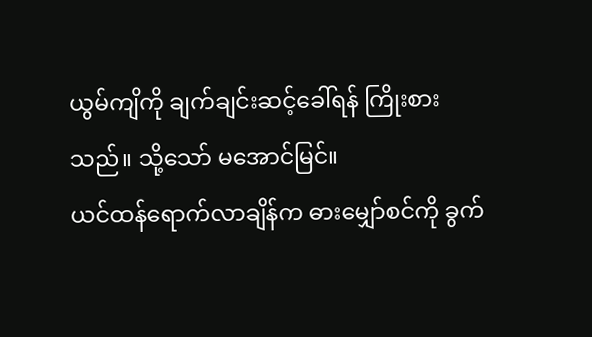ယွမ်ကျိကို ချက်ချင်းဆင့်ခေါ်ရန် ကြိုးစားသည်။ သို့သော် မအောင်မြင်။
ယင်ထန်ရောက်လာချိန်က ဓားမျှော်စင်ကို ခွက်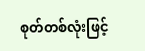စုတ်တစ်လုံးဖြင့်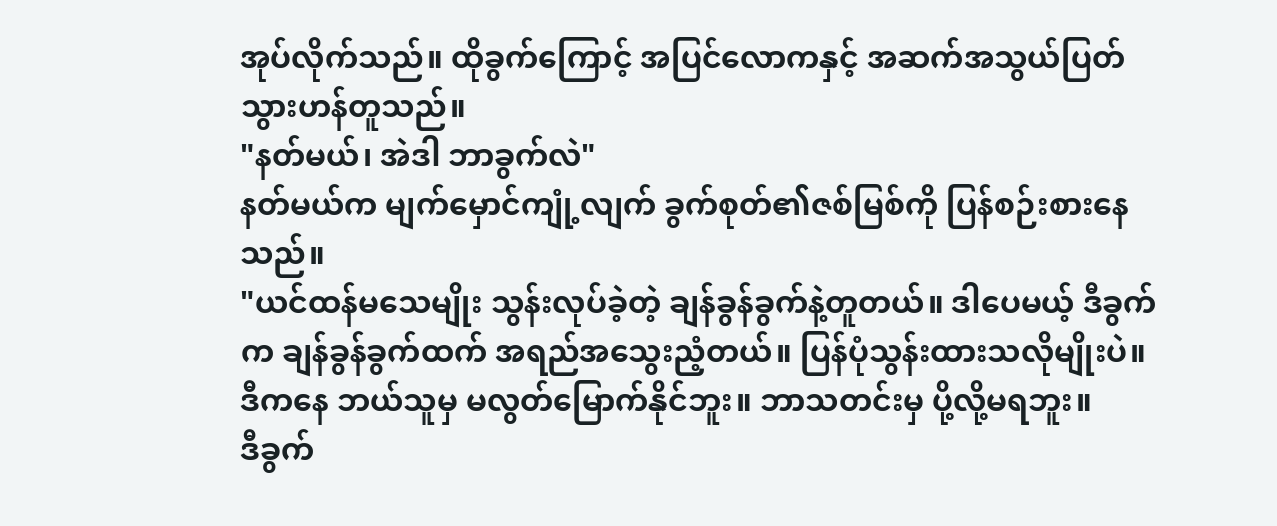အုပ်လိုက်သည်။ ထိုခွက်ကြောင့် အပြင်လောကနှင့် အဆက်အသွယ်ပြတ်သွားဟန်တူသည်။
"နတ်မယ်၊ အဲဒါ ဘာခွက်လဲ"
နတ်မယ်က မျက်မှောင်ကျုံ့လျက် ခွက်စုတ်၏ဇစ်မြစ်ကို ပြန်စဉ်းစားနေသည်။
"ယင်ထန်မသေမျိုး သွန်းလုပ်ခဲ့တဲ့ ချန်ခွန်ခွက်နဲ့တူတယ်။ ဒါပေမယ့် ဒီခွက်က ချန်ခွန်ခွက်ထက် အရည်အသွေးညံ့တယ်။ ပြန်ပုံသွန်းထားသလိုမျိုးပဲ။ ဒီကနေ ဘယ်သူမှ မလွတ်မြောက်နိုင်ဘူး။ ဘာသတင်းမှ ပို့လို့မရဘူး။
ဒီခွက်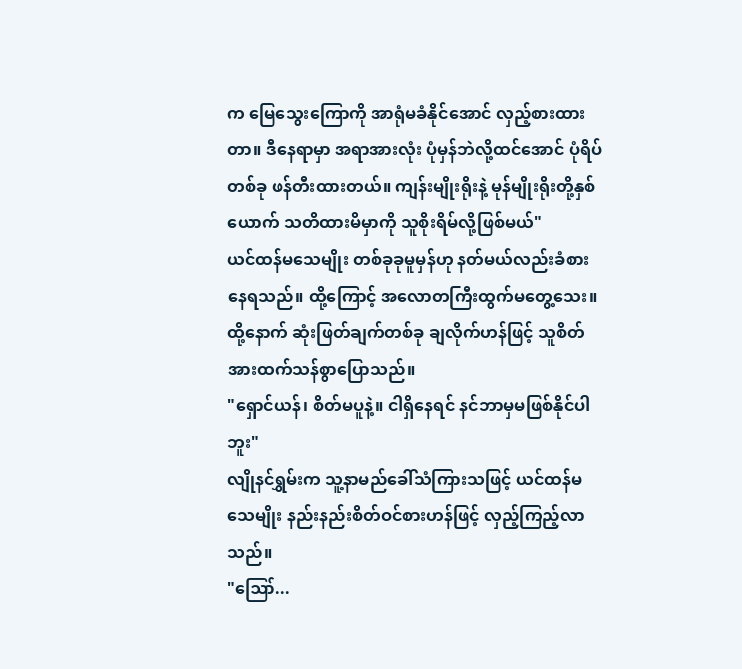က မြေသွေးကြောကို အာရုံမခံနိုင်အောင် လှည့်စားထားတာ။ ဒီနေရာမှာ အရာအားလုံး ပုံမှန်ဘဲလို့ထင်အောင် ပုံရိပ်တစ်ခု ဖန်တီးထားတယ်။ ကျန်းမျိုးရိုးနဲ့ မုန်မျိုးရိုးတို့နှစ်ယောက် သတိထားမိမှာကို သူစိုးရိမ်လို့ဖြစ်မယ်"
ယင်ထန်မသေမျိုး တစ်ခုခုမူမှန်ဟု နတ်မယ်လည်းခံစားနေရသည်။ ထို့ကြောင့် အလောတကြီးထွက်မတွေ့သေး။
ထို့နောက် ဆုံးဖြတ်ချက်တစ်ခု ချလိုက်ဟန်ဖြင့် သူစိတ်အားထက်သန်စွာပြောသည်။
"ရှောင်ယန်၊ စိတ်မပူနဲ့။ ငါရှိနေရင် နင်ဘာမှမဖြစ်နိုင်ပါဘူး"
လျိုနင်ရွှမ်းက သူ့နာမည်ခေါ်သံကြားသဖြင့် ယင်ထန်မသေမျိုး နည်းနည်းစိတ်ဝင်စားဟန်ဖြင့် လှည့်ကြည့်လာသည်။
"ဪ...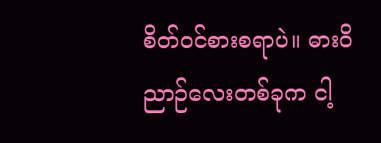စိတ်ဝင်စားစရာပဲ။ ဓားဝိညာဉ်လေးတစ်ခုက ငါ့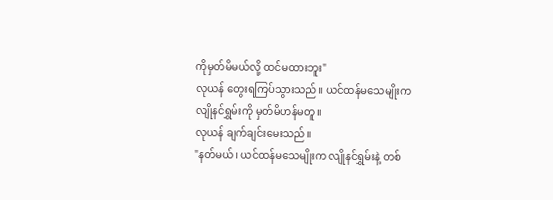ကိုမှတ်မိမယ်လို့ ထင်မထားဘူး"
လုယန် တွေးရကြပ်သွားသည်။ ယင်ထန်မသေမျိုးက လျိုနင်ရွှမ်းကို မှတ်မိဟန်မတူ။
လုယန် ချက်ချင်းမေးသည်။
"နတ်မယ်၊ ယင်ထန်မသေမျိုးက လျိုနင်ရွှမ်းနဲ့ တစ်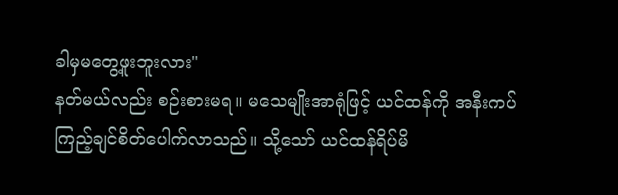ခါမှမတွေ့ဖူးဘူးလား"
နတ်မယ်လည်း စဉ်းစားမရ။ မသေမျိုးအာရုံဖြင့် ယင်ထန်ကို အနီးကပ်ကြည့်ချင်စိတ်ပေါက်လာသည်။ သို့သော် ယင်ထန်ရိပ်မိ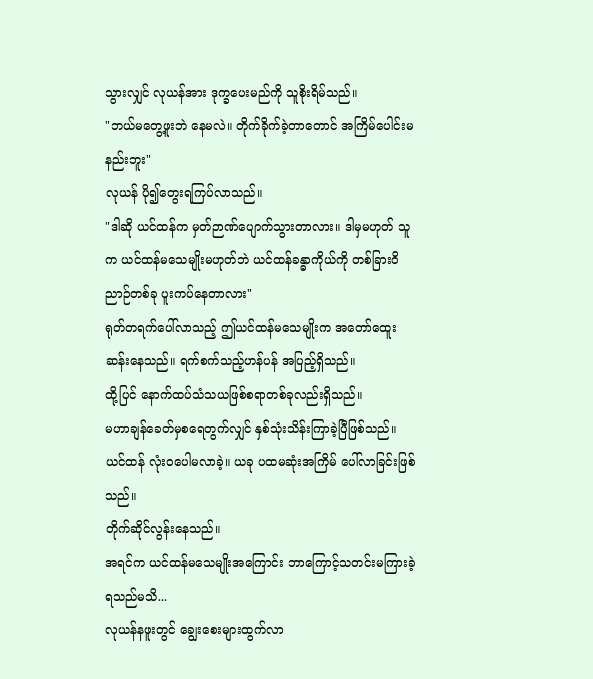သွားလျှင် လုယန်အား ဒုက္ခပေးမည်ကို သူစိုးရိမ်သည်။
"ဘယ်မတွေ့ဖူးဘဲ နေမလဲ။ တိုက်ခိုက်ခဲ့တာတောင် အကြိမ်ပေါင်းမနည်းဘူး"
လုယန် ပို၍တွေးရကြပ်လာသည်။
"ဒါဆို ယင်ထန်က မှတ်ဉာဏ်ပျောက်သွားတာလား။ ဒါမှမဟုတ် သူက ယင်ထန်မသေမျိုးမဟုတ်ဘဲ ယင်ထန်ခန္ဓာကိုယ်ကို တစ်ခြားဝိညာဉ်တစ်ခု ပူးကပ်နေတာလား"
ရုတ်တရက်ပေါ်လာသည့် ဤယင်ထန်မသေမျိုးက အတော်ထေူးဆန်းနေသည်။ ရက်စက်သည့်ဟန်ပန် အပြည့်ရှိသည်။
ထို့ပြင် နောက်ထပ်သံသယဖြစ်စရာတစ်ခုလည်းရှိသည်။
မဟာချန်ခေတ်မှစရေတွက်လျှင် နှစ်သုံးသိန်းကြာခဲ့ပြီဖြစ်သည်။ ယင်ထန် လုံးဝပေါမလာခဲ့။ ယခု ပထမဆုံးအကြိမ် ပေါ်လာခြင်းဖြစ်သည်။
တိုက်ဆိုင်လွန်းနေသည်။
အရင်က ယင်ထန်မသေမျိုးအကြောင်း ဘာကြောင့်သတင်းမကြားခဲ့ရသည်မသိ...
လုယန်နဖူးတွင် ချွေးစေးများထွက်လာ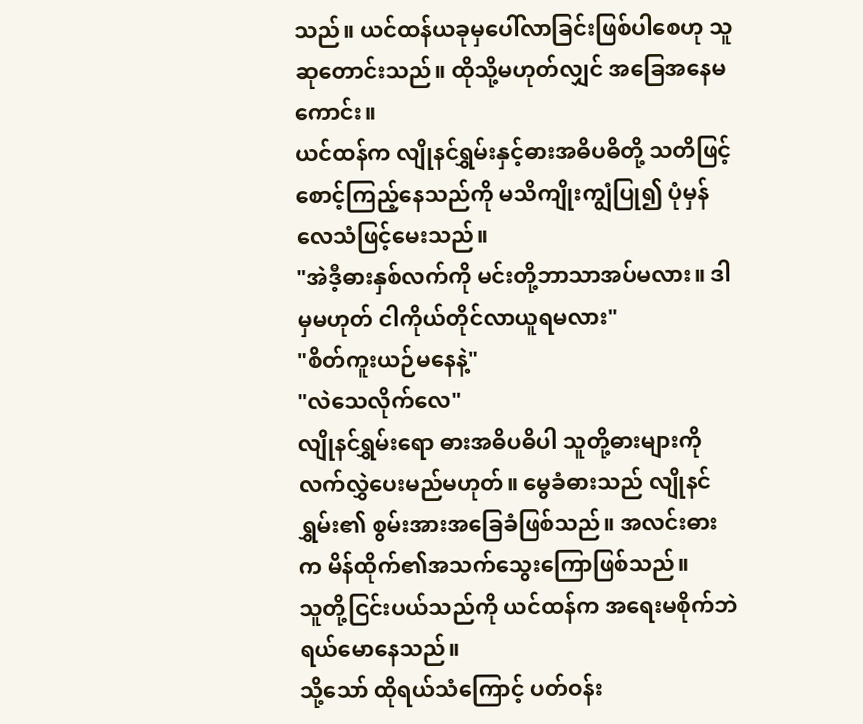သည်။ ယင်ထန်ယခုမှပေါ်လာခြင်းဖြစ်ပါစေဟု သူဆုတောင်းသည်။ ထိုသို့မဟုတ်လျှင် အခြေအနေမကောင်း။
ယင်ထန်က လျိုနင်ရွှမ်းနှင့်ဓားအဓိပဓိတို့ သတိဖြင့်စောင့်ကြည့်နေသည်ကို မသိကျိုးကျွံပြု၍ ပုံမှန်လေသံဖြင့်မေးသည်။
"အဲဒီ့ဓားနှစ်လက်ကို မင်းတို့ဘာသာအပ်မလား။ ဒါမှမဟုတ် ငါကိုယ်တိုင်လာယူရမလား"
"စိတ်ကူးယဉ်မနေနဲ့"
"လဲသေလိုက်လေ"
လျိုနင်ရွှမ်းရော ဓားအဓိပဓိပါ သူတို့ဓားများကိုလက်လွှဲပေးမည်မဟုတ်။ မွေခံဓားသည် လျိုနင်ရွှမ်း၏ စွမ်းအားအခြေခံဖြစ်သည်။ အလင်းဓားက မိန်ထိုက်၏အသက်သွေးကြောဖြစ်သည်။
သူတို့ငြင်းပယ်သည်ကို ယင်ထန်က အရေးမစိုက်ဘဲ ရယ်မောနေသည်။
သို့သော် ထိုရယ်သံကြောင့် ပတ်ဝန်း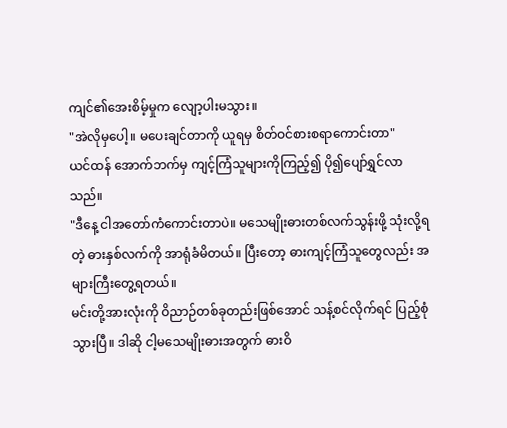ကျင်၏အေးစိမ့်မှုက လျော့ပါးမသွား။
"အဲလိုမှပေါ့။ မပေးချင်တာကို ယူရမှ စိတ်ဝင်စားစရာကောင်းတာ"
ယင်ထန် အောက်ဘက်မှ ကျင့်ကြံသူများကိုကြည့်၍ ပို၍ပျော်ရွှင်လာသည်။
"ဒီနေ့ ငါအတော်ကံကောင်းတာပဲ။ မသေမျိုးဓားတစ်လက်သွန်းဖို့ သုံးလို့ရတဲ့ ဓားနှစ်လက်ကို အာရုံခံမိတယ်။ ပြီးတော့ ဓားကျင့်ကြံသူတွေလည်း အများကြီးတွေ့ရတယ်။
မင်းတို့အားလုံးကို ဝိညာဉ်တစ်ခုတည်းဖြစ်အောင် သန့်စင်လိုက်ရင် ပြည့်စုံသွားပြီ။ ဒါဆို ငါ့မသေမျိုးဓားအတွက် ဓားဝိ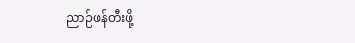ညာဉ်ဖန်တီးဖို့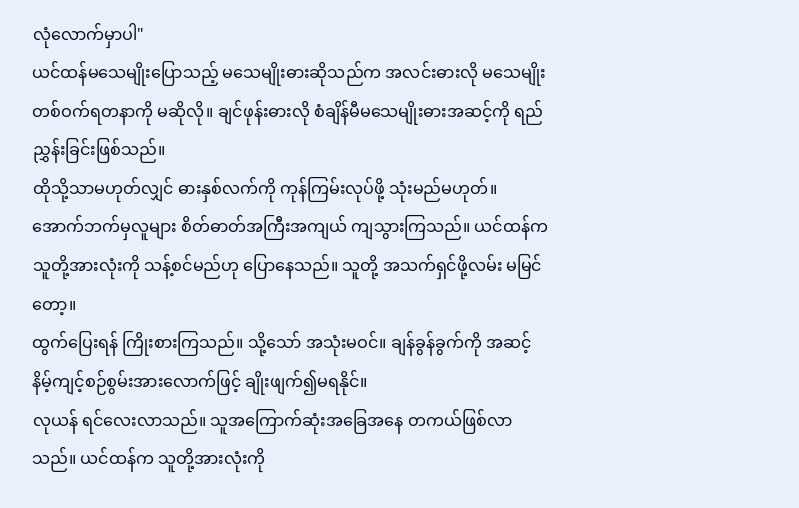လုံလောက်မှာပါ"
ယင်ထန်မသေမျိုးပြောသည့် မသေမျိုးဓားဆိုသည်က အလင်းဓားလို မသေမျိုးတစ်ဝက်ရတနာကို မဆိုလို။ ချင်ဖုန်းဓားလို စံချိန်မီမသေမျိုးဓားအဆင့်ကို ရည်ညွှန်းခြင်းဖြစ်သည်။
ထိုသို့သာမဟုတ်လျှင် ဓားနှစ်လက်ကို ကုန်ကြမ်းလုပ်ဖို့ သုံးမည်မဟုတ်။
အောက်ဘက်မှလူများ စိတ်ဓာတ်အကြီးအကျယ် ကျသွားကြသည်။ ယင်ထန်က သူတို့အားလုံးကို သန့်စင်မည်ဟု ပြောနေသည်။ သူတို့ အသက်ရှင်ဖို့လမ်း မမြင်တော့။
ထွက်ပြေးရန် ကြိုးစားကြသည်။ သို့သော် အသုံးမဝင်။ ချန်ခွန်ခွက်ကို အဆင့်နိမ့်ကျင့်စဉ်စွမ်းအားလောက်ဖြင့် ချိုးဖျက်၍မရနိုင်။
လုယန် ရင်လေးလာသည်။ သူအကြောက်ဆုံးအခြေအနေ တကယ်ဖြစ်လာသည်။ ယင်ထန်က သူတို့အားလုံးကို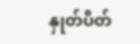နှုတ်ပိတ်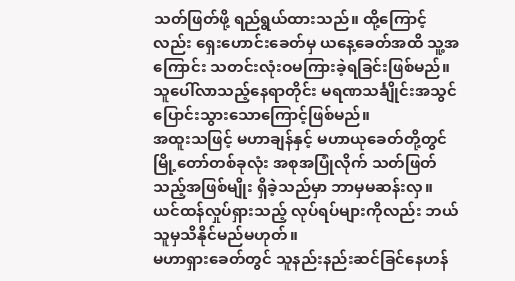သတ်ဖြတ်ဖို့ ရည်ရွယ်ထားသည်။ ထို့ကြောင့်လည်း ရှေးဟောင်းခေတ်မှ ယနေ့ခေတ်အထိ သူ့အကြောင်း သတင်းလုံးဝမကြားခဲ့ရခြင်းဖြစ်မည်။
သူပေါ်လာသည့်နေရာတိုင်း မရဏသင်္ချိုင်းအသွင် ပြောင်းသွားသောကြောင့်ဖြစ်မည်။
အထူးသဖြင့် မဟာချန်နှင့် မဟာယုခေတ်တို့တွင် မြို့တော်တစ်ခုလုံး အစုအပြုံလိုက် သတ်ဖြတ်သည့်အဖြစ်မျိုး ရှိခဲ့သည်မှာ ဘာမှမဆန်းလှ။
ယင်ထန်လှုပ်ရှားသည့် လုပ်ရပ်များကိုလည်း ဘယ်သူမှသိနိုင်မည်မဟုတ်။
မဟာရှားခေတ်တွင် သူနည်းနည်းဆင်ခြင်နေဟန်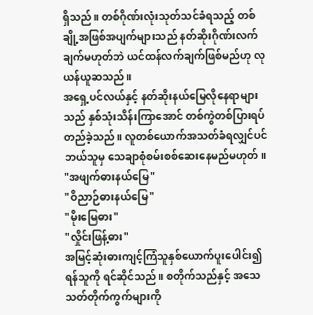ရှိသည်။ တစ်ဂိုဏ်းလုံးသုတ်သင်ခံရသည့် တစ်ချို့အဖြစ်အပျက်များသည် နတ်ဆိုးဂိုဏ်းလက်ချက်မဟုတ်ဘဲ ယင်ထန်လက်ချက်ဖြစ်မည်ဟု လုယန်ယူဆသည်။
အရှေ့ပင်လယ်နှင့် နတ်ဆိုးနယ်မြေလိုနေရာများသည် နှစ်သုံးသိန်းကြာအောင် တစ်ကွဲတစ်ပြားရပ်တည်ခဲ့သည်။ လူတစ်ယောက်အသတ်ခံရလျှင်ပင် ဘယ်သူမှ သေချာစုံစမ်းစစ်ဆေးနေမည်မဟုတ်။
"အဖျက်ဓားနယ်မြေ"
"ဝိညာဉ်ဓားနယ်မြေ"
"မိုးမြေဓား"
"လှိုင်းဖြန့်ဓား"
အမြင့်ဆုံးဓားကျင့်ကြံသူနှစ်ယောက်ပူးပေါင်း၍ ရန်သူကို ရင်ဆိုင်သည်။ စတိုက်သည်နှင့် အသေသတ်တိုက်ကွက်များကို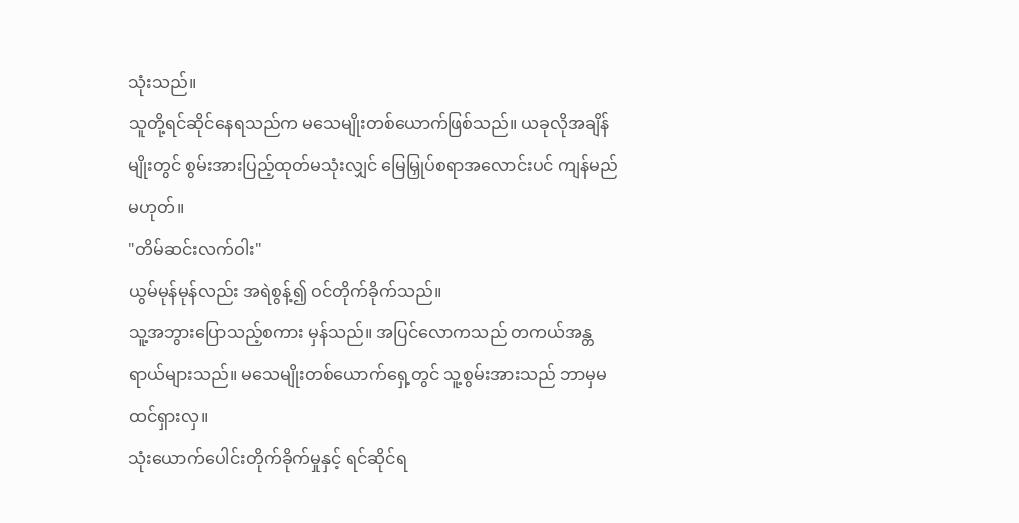သုံးသည်။
သူတို့ရင်ဆိုင်နေရသည်က မသေမျိုးတစ်ယောက်ဖြစ်သည်။ ယခုလိုအချိန်မျိုးတွင် စွမ်းအားပြည့်ထုတ်မသုံးလျှင် မြေမြှုပ်စရာအလောင်းပင် ကျန်မည်မဟုတ်။
"တိမ်ဆင်းလက်ဝါး"
ယွမ်မုန်မုန်လည်း အရဲစွန့်၍ ဝင်တိုက်ခိုက်သည်။
သူ့အဘွားပြောသည့်စကား မှန်သည်။ အပြင်လောကသည် တကယ်အန္တရာယ်များသည်။ မသေမျိုးတစ်ယောက်ရှေ့တွင် သူ့စွမ်းအားသည် ဘာမှမထင်ရှားလှ။
သုံးယောက်ပေါင်းတိုက်ခိုက်မှုနှင့် ရင်ဆိုင်ရ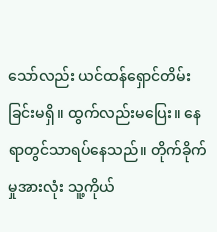သော်လည်း ယင်ထန်ရှောင်တိမ်းခြင်းမရှိ။ ထွက်လည်းမပြေး။ နေရာတွင်သာရပ်နေသည်။ တိုက်ခိုက်မှုအားလုံး သူ့ကိုယ်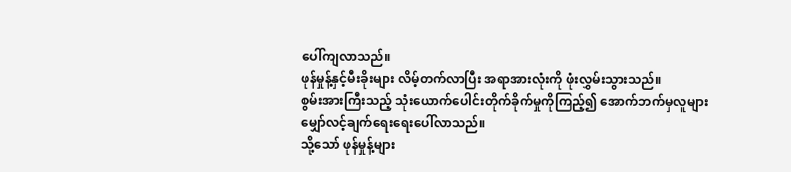ပေါ်ကျလာသည်။
ဖုန်မှုန့်နှင့်မီးခိုးများ လိမ့်တက်လာပြီး အရာအားလုံးကို ဖုံးလွှမ်းသွားသည်။
စွမ်းအားကြီးသည့် သုံးယောက်ပေါင်းတိုက်ခိုက်မှုကိုကြည့်၍ အောက်ဘက်မှလူများ မျှော်လင့်ချက်ရေးရေးပေါ်လာသည်။
သို့သော် ဖုန်မှုန့်များ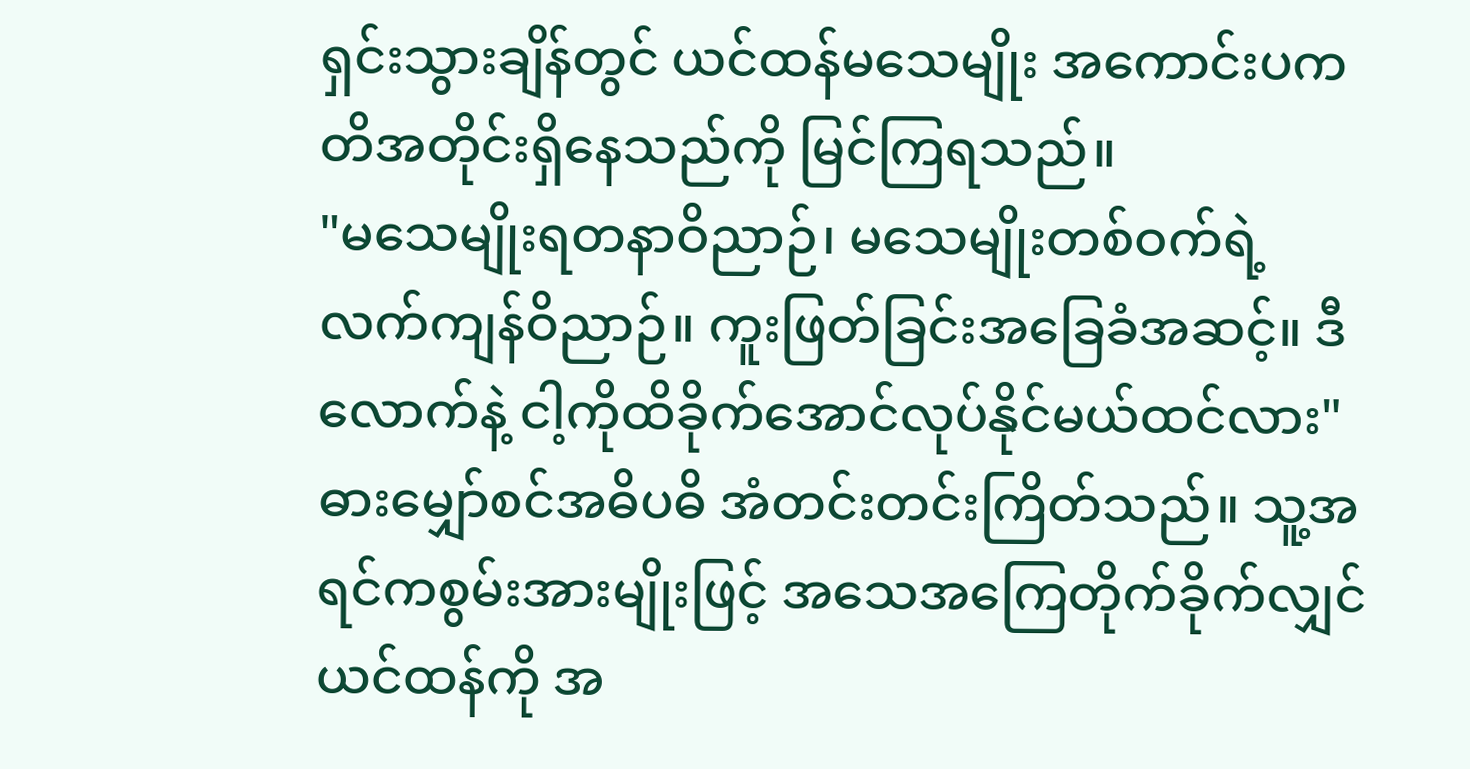ရှင်းသွားချိန်တွင် ယင်ထန်မသေမျိုး အကောင်းပကတိအတိုင်းရှိနေသည်ကို မြင်ကြရသည်။
"မသေမျိုးရတနာဝိညာဉ်၊ မသေမျိုးတစ်ဝက်ရဲ့ လက်ကျန်ဝိညာဉ်။ ကူးဖြတ်ခြင်းအခြေခံအဆင့်။ ဒီလောက်နဲ့ ငါ့ကိုထိခိုက်အောင်လုပ်နိုင်မယ်ထင်လား"
ဓားမျှော်စင်အဓိပဓိ အံတင်းတင်းကြိတ်သည်။ သူ့အရင်ကစွမ်းအားမျိုးဖြင့် အသေအကြေတိုက်ခိုက်လျှင် ယင်ထန်ကို အ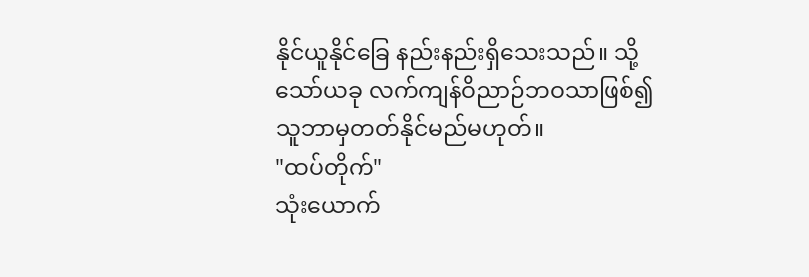နိုင်ယူနိုင်ခြေ နည်းနည်းရှိသေးသည်။ သို့သော်ယခု လက်ကျန်ဝိညာဉ်ဘဝသာဖြစ်၍ သူဘာမှတတ်နိုင်မည်မဟုတ်။
"ထပ်တိုက်"
သုံးယောက်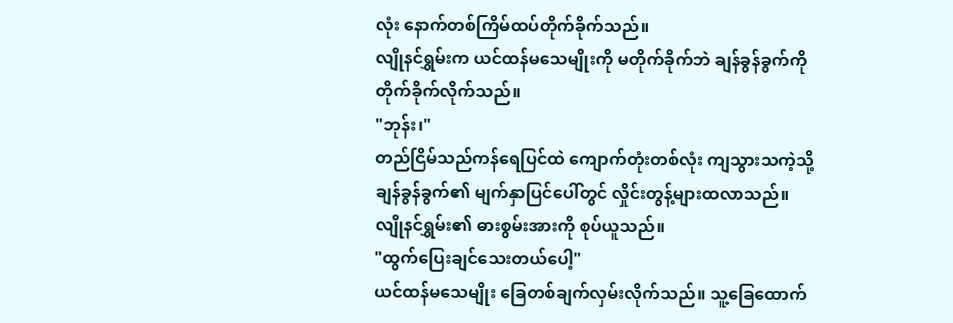လုံး နောက်တစ်ကြိမ်ထပ်တိုက်ခိုက်သည်။
လျိုနင်ရွှမ်းက ယင်ထန်မသေမျိုးကို မတိုက်ခိုက်ဘဲ ချန်ခွန်ခွက်ကို တိုက်ခိုက်လိုက်သည်။
"ဘုန်း၊"
တည်ငြိမ်သည်ကန်ရေပြင်ထဲ ကျောက်တုံးတစ်လုံး ကျသွားသကဲ့သို့ ချန်ခွန်ခွက်၏ မျက်နှာပြင်ပေါ်တွင် လှိုင်းတွန့်များထလာသည်။ လျိုနင်ရွှမ်း၏ ဓားစွမ်းအားကို စုပ်ယူသည်။
"ထွက်ပြေးချင်သေးတယ်ပေါ့"
ယင်ထန်မသေမျိုး ခြေတစ်ချက်လှမ်းလိုက်သည်။ သူ့ခြေထောက်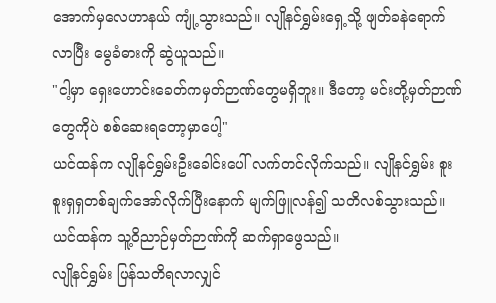အောက်မှလေဟာနယ် ကျုံ့သွားသည်။ လျိုနင်ရွှမ်းရှေ့သို့ ဖျတ်ခနဲရောက်လာပြီး မွေခံဓားကို ဆွဲယူသည်။
"ငါ့မှာ ရှေးဟောင်းခေတ်ကမှတ်ဉာဏ်တွေမရှိဘူး။ ဒီတော့ မင်းတို့မှတ်ဉာဏ်တွေကိုပဲ စစ်ဆေးရတော့မှာပေါ့"
ယင်ထန်က လျိုနင်ရွှမ်းဦးခေါင်းပေါ် လက်တင်လိုက်သည်။ လျိုနင်ရွှမ်း စူးစူးရှရှတစ်ချက်အော်လိုက်ပြီးနောက် မျက်ဖြူလန်၍ သတိလစ်သွားသည်။ ယင်ထန်က သူ့ဝိညာဉ်မှတ်ဉာဏ်ကို ဆက်ရှာဖွေသည်။
လျိုနင်ရွှမ်း ပြန်သတိရလာလျှင်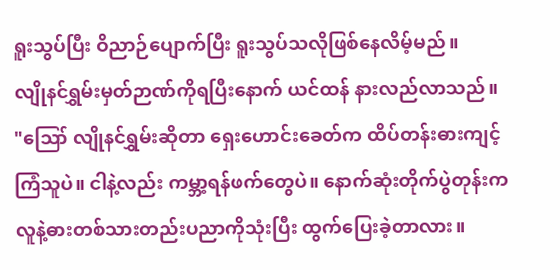ရူးသွပ်ပြီး ဝိညာဉ်ပျောက်ပြီး ရူးသွပ်သလိုဖြစ်နေလိမ့်မည်။
လျိုနင်ရွှမ်းမှတ်ဉာဏ်ကိုရပြီးနောက် ယင်ထန် နားလည်လာသည်။
"ဪ လျိုနင်ရွှမ်းဆိုတာ ရှေးဟောင်းခေတ်က ထိပ်တန်းဓားကျင့်ကြံသူပဲ။ ငါနဲ့လည်း ကမ္ဘာ့ရန်ဖက်တွေပဲ။ နောက်ဆုံးတိုက်ပွဲတုန်းက လူနဲ့ဓားတစ်သားတည်းပညာကိုသုံးပြီး ထွက်ပြေးခဲ့တာလား။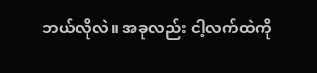ဘယ်လိုလဲ။ အခုလည်း ငါ့လက်ထဲကို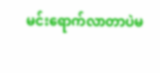မင်းရောက်လာတာပဲမ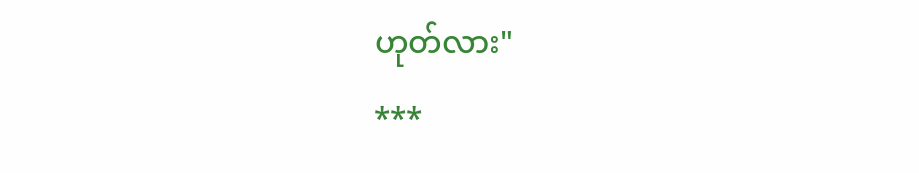ဟုတ်လား"
***